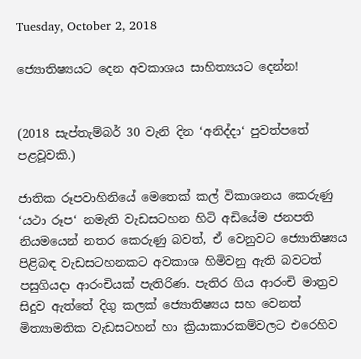Tuesday, October 2, 2018

ජ්‍යොතිෂ්‍යයට දෙන අවකාශය සාහිත්‍යයට දෙන්න!


(2018 සැප්තැම්බර් 30 වැනි දින ‘අනිද්දා‘ පුවත්පතේ පළවූවකි.)

ජාතික රූපවාහිනියේ මෙතෙක් කල් විකාශනය කෙරුණු ‘යථා රූප‘ නමැති වැඩසටහන හිටි අඩියේම ජනපති නියමයෙන් නතර කෙරුණු බවත්, ඒ වෙනුවට ජ්‍යොතිෂ්‍යය පිළිබඳ වැඩසටහනකට අවකාශ හිමිවනු ඇති බවටත් පසුගියදා ආරංචියක් පැතිරිණ. පැතිර ගිය ආරංචි මාත්‍රව සිදුව ඇත්තේ දිගු කලක් ජ්‍යොතිෂ්‍යය සහ වෙනත් මිත්‍යාමතික වැඩසටහන් හා ක්‍රියාකාරකම්වලට එරෙහිව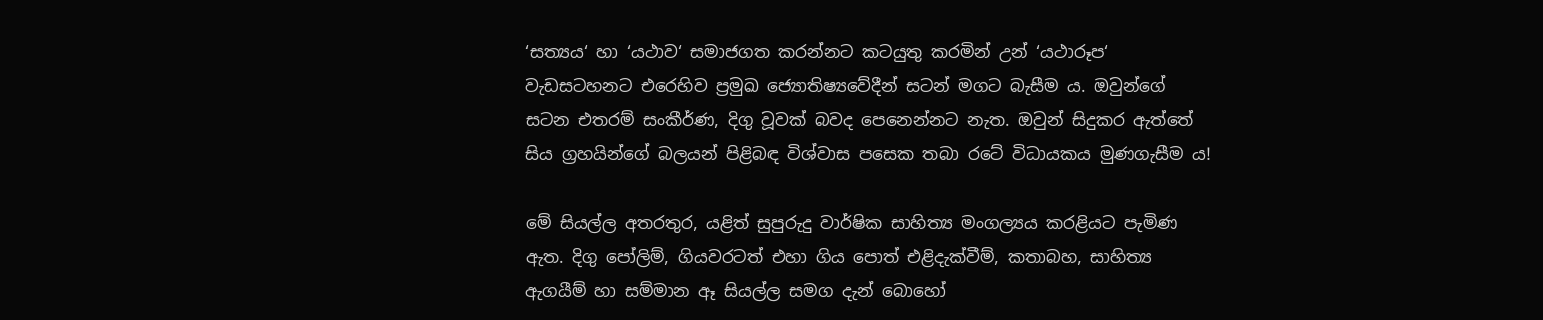‘සත්‍යය‘ හා ‘යථාව‘ සමාජගත කරන්නට කටයුතු කරමින් උන් ‘යථාරූප‘ වැඩසටහනට එරෙහිව ප්‍රමුඛ ජ්‍යොතිෂ්‍යවේදීන් සටන් මගට බැසීම ය. ඔවුන්ගේ සටන එතරම් සංකීර්ණ, දිගු වූවක් බවද පෙනෙන්නට නැත. ඔවුන් සිදුකර ඇත්තේ සිය ග්‍රහයින්ගේ බලයන් පිළිබඳ විශ්වාස පසෙක තබා රටේ විධායකය මුණගැසීම ය!

මේ සියල්ල අතරතුර, යළිත් සුපුරුදු වාර්ෂික සාහිත්‍ය මංගල්‍යය කරළියට පැමිණ ඇත. දිගු පෝලිම්, ගියවරටත් එහා ගිය පොත් එළිදැක්වීම්, කතාබහ, සාහිත්‍ය ඇගයීම් හා සම්මාන ඈ සියල්ල සමග දැන් බොහෝ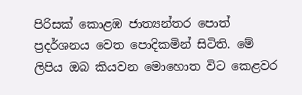පිරිසක් කොළඹ ජාත්‍යන්තර පොත් ප්‍රදර්ශනය වෙත පොදිකමින් සිටිති. මේ ලිපිය ඔබ කියවන මොහොත විට කෙළවර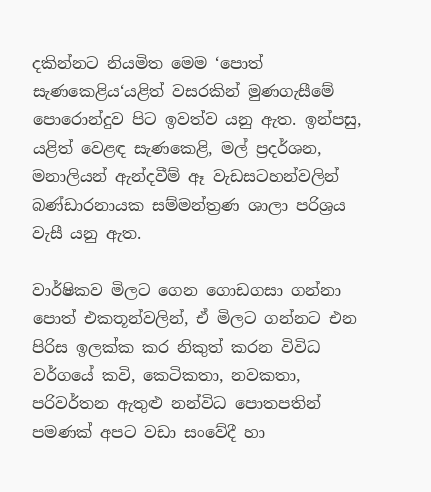දකින්නට නියමිත මෙම ‘පොත් සැණකෙළිය‘යළිත් වසරකින් මුණගැසීමේ පොරොන්දුව පිට ඉවත්ව යනු ඇත. ඉන්පසු, යළිත් වෙළඳ සැණකෙළි, මල් ප්‍රදර්ශන, මනාලියන් ඇන්දවීම් ඈ වැඩසටහන්වලින් බණ්ඩාරනායක සම්මන්ත්‍රණ ශාලා පරිශ්‍රය වැසී යනු ඇත.

වාර්ෂිකව මිලට ගෙන ගොඩගසා ගන්නා පොත් එකතූන්වලින්, ඒ මිලට ගන්නට එන පිරිස ඉලක්ක කර නිකුත් කරන විවිධ වර්ගයේ කවි, කෙටිකතා, නවකතා, පරිවර්තන ඇතුළු නන්විධ පොතපතින් පමණක් අපට වඩා සංවේදී හා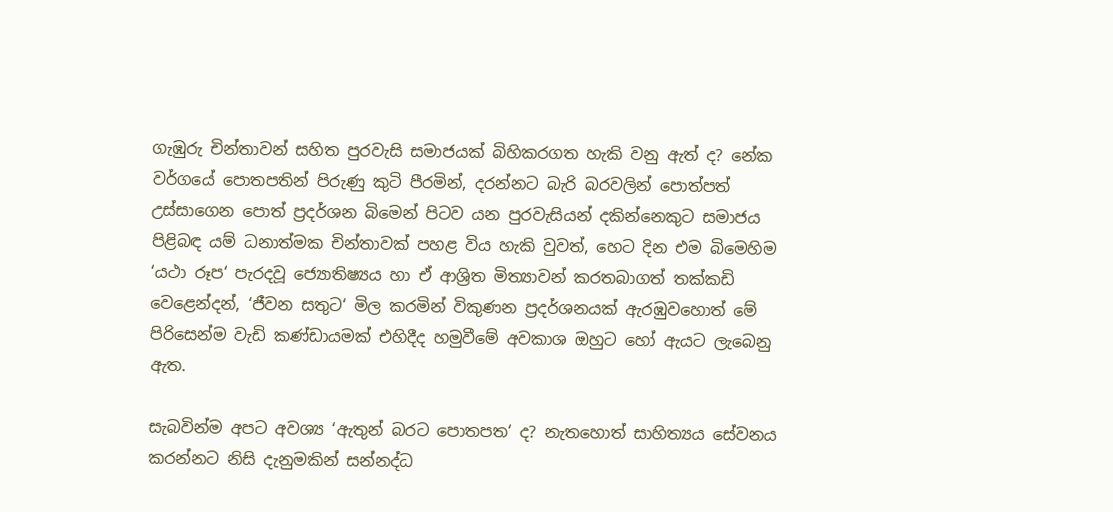ගැඹුරු චින්තාවන් සහිත පුරවැසි සමාජයක් බිහිකරගත හැකි වනු ඇත් ද? නේක වර්ගයේ පොතපතින් පිරුණු කුටි පීරමින්, දරන්නට බැරි බරවලින් පොත්පත් උස්සාගෙන පොත් ප්‍රදර්ශන බිමෙන් පිටව යන පුරවැසියන් දකින්නෙකුට සමාජය පිළිබඳ යම් ධනාත්මක චින්තාවක් පහළ විය හැකි වුවත්, හෙට දින එම බිමෙහිම ‘යථා රූප‘ පැරදවූ ජ්‍යොතිෂ්‍යය හා ඒ ආශ්‍රිත මිත්‍යාවන් කරතබාගත් තක්කඩි වෙළෙන්දන්, ‘ජීවන සතුට‘ මිල කරමින් විකුණන ප්‍රදර්ශනයක් ඇරඹුවහොත් මේ පිරිසෙන්ම වැඩි කණ්ඩායමක් එහිදීද හමුවීමේ අවකාශ ඔහුට හෝ ඇයට ලැබෙනු ඇත.

සැබවින්ම අපට අවශ්‍ය ‘ඇතුන් බරට පොතපත‘ ද? නැතහොත් සාහිත්‍යය සේවනය කරන්නට නිසි දැනුමකින් සන්නද්ධ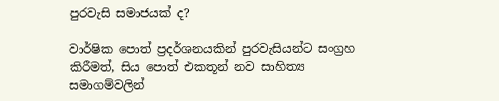පුරවැසි සමාජයක් ද?

වාර්ෂික පොත් ප්‍රදර්ශනයකින් පුරවැසියන්ට සංග්‍රහ කිරීමත්, සිය පොත් එකතූන් නව සාහිත්‍ය සමාගම්වලින්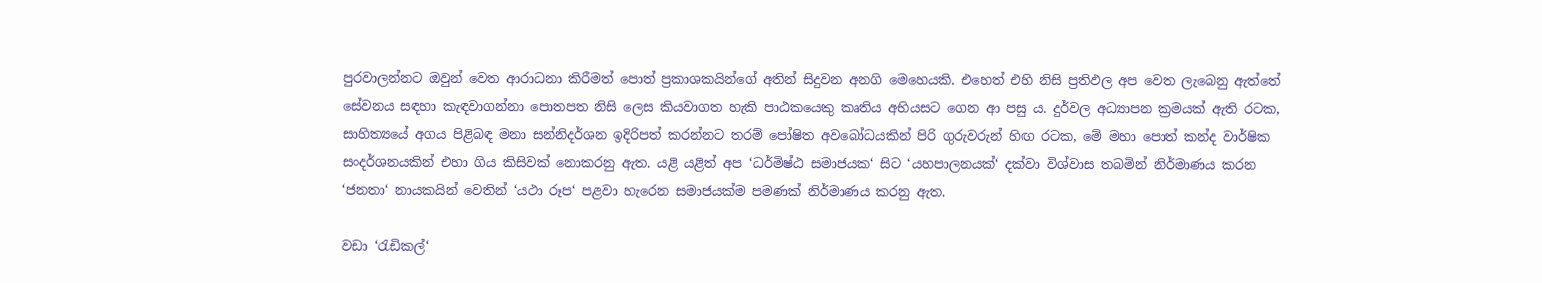පුරවාලන්නට ඔවුන් වෙත ආරාධනා කිරීමත් පොත් ප්‍රකාශකයින්ගේ අතින් සිදුවන අනගි මෙහෙයකි. එහෙත් එහි නිසි ප්‍රතිඵල අප වෙත ලැබෙනු ඇත්තේ සේවනය සඳහා කැඳවාගන්නා පොතපත නිසි ලෙස කියවාගත හැකි පාඨකයෙකු කෘතිය අභියසට ගෙන ආ පසු ය. දුර්වල අධ්‍යාපන ක්‍රමයක් ඇති රටක, සාහිත්‍යයේ අගය පිළිබඳ මනා සන්නිදර්ශන ඉදිරිපත් කරන්නට තරම් පෝෂිත අවබෝධයකින් පිරි ගුරුවරුන් හිඟ රටක, මේ මහා පොත් කන්ද වාර්ෂික සංදර්ශනයකින් එහා ගිය කිසිවක් නොකරනු ඇත. යළි යළිත් අප ‘ධර්මිෂ්ඨ සමාජයක‘ සිට ‘යහපාලනයක්‘ දක්වා විශ්වාස තබමින් නිර්මාණය කරන ‘ජනතා‘ නායකයින් වෙතින් ‘යථා රූප‘ පළවා හැරෙන සමාජයක්ම පමණක් නිර්මාණය කරනු ඇත.

වඩා ‘රැඩිකල්‘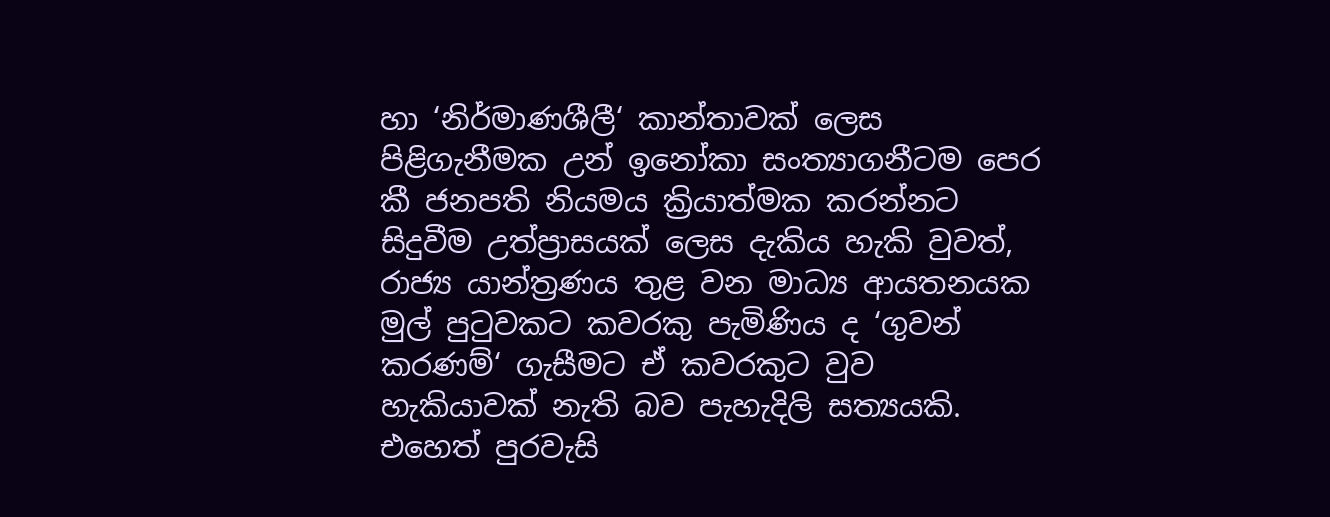හා ‘නිර්මාණශීලී‘ කාන්තාවක් ලෙස පිළිගැනීමක උන් ඉනෝකා සංත්‍යාගනීටම පෙර කී ජනපති නියමය ක්‍රියාත්මක කරන්නට සිදුවීම උත්ප්‍රාසයක් ලෙස දැකිය හැකි වුවත්, රාජ්‍ය යාන්ත්‍රණය තුළ වන මාධ්‍ය ආයතනයක මුල් පුටුවකට කවරකු පැමිණිය ද ‘ගුවන් කරණම්‘ ගැසීමට ඒ කවරකුට වුව හැකියාවක් නැති බව පැහැදිලි සත්‍යයකි. එහෙත් පුරවැසි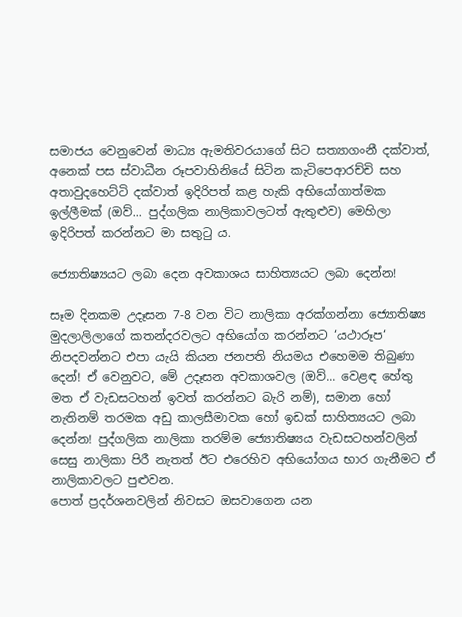සමාජය වෙනුවෙන් මාධ්‍ය ඇමතිවරයාගේ සිට සත්‍යාගංනී දක්වාත්, අනෙක් පස ස්වාධීන රූපවාහිනියේ සිටින කැටිපෙආරච්චි සහ අතාවුදහෙට්ටි දක්වාත් ඉදිරිපත් කළ හැකි අභියෝගාත්මක ඉල්ලීමක් (ඔව්... පුද්ගලික නාලිකාවලටත් ඇතුළුව) මෙහිලා ඉදිරිපත් කරන්නට මා සතුටු ය.

ජ්‍යොතිෂ්‍යයට ලබා දෙන අවකාශය සාහිත්‍යයට ලබා දෙන්න!

සෑම දිනකම උදෑසන 7-8 වන විට නාලිකා අරක්ගන්නා ජ්‍යොතිෂ්‍ය මුදලාලිලාගේ කතන්දරවලට අභියෝග කරන්නට ‘යථාරූප‘ නිපදවන්නට එපා යැයි කියන ජනපති නියමය එහෙමම තිබුණා දෙන්! ඒ වෙනුවට, මේ උදෑසන අවකාශවල (ඔව්... වෙළඳ හේතු මත ඒ වැඩසටහන් ඉවත් කරන්නට බැරි නම්), සමාන හෝ නැතිනම් තරමක අඩු කාලසීමාවක හෝ ඉඩක් සාහිත්‍යයට ලබා දෙන්න! පුද්ගලික නාලිකා තරම්ම ජ්‍යොතිෂ්‍යය වැඩසටහන්වලින් සෙසු නාලිකා පිරී නැතත් ඊට එරෙහිව අභියෝගය භාර ගැනීමට ඒ නාලිකාවලට පුළුවන.
පොත් ප්‍රදර්ශනවලින් නිවසට ඔසවාගෙන යන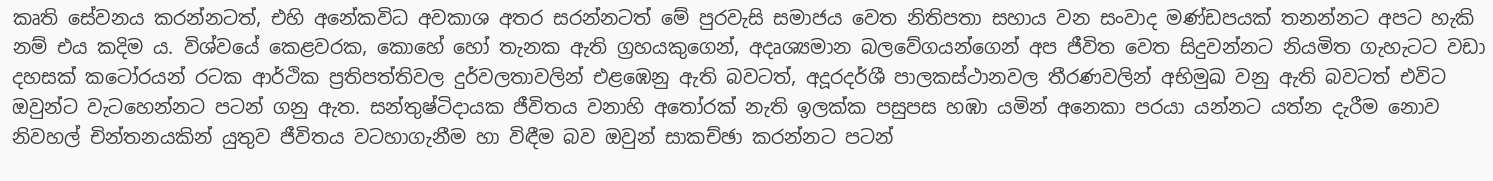කෘති සේවනය කරන්නටත්, එහි අනේකවිධ අවකාශ අතර සරන්නටත් මේ පුරවැසි සමාජය වෙත නිතිපතා සහාය වන සංවාද මණ්ඩපයක් තනන්නට අපට හැකි නම් එය කදිම ය. විශ්වයේ කෙළවරක, කොහේ හෝ තැනක ඇති ග්‍රහයකුගෙන්, අදෘශ්‍යමාන බලවේගයන්ගෙන් අප ජීවිත වෙත සිදුවන්නට නියමිත ගැහැටට වඩා දහසක් කටෝරයන් රටක ආර්ථික ප්‍රතිපත්තිවල දුර්වලතාවලින් එළඹෙනු ඇති බවටත්, අදූරදර්ශී පාලකස්ථානවල තීරණවලින් අභිමුඛ වනු ඇති බවටත් එවිට ඔවුන්ට වැටහෙන්නට පටන් ගනු ඇත. සන්තුෂ්ටිදායක ජීවිතය වනාහි අතෝරක් නැති ඉලක්ක පසුපස හඹා යමින් අනෙකා පරයා යන්නට යත්න දැරීම නොව නිවහල් චින්තනයකින් යුතුව ජීවිතය වටහාගැනීම හා විඳීම බව ඔවුන් සාකච්ඡා කරන්නට පටන්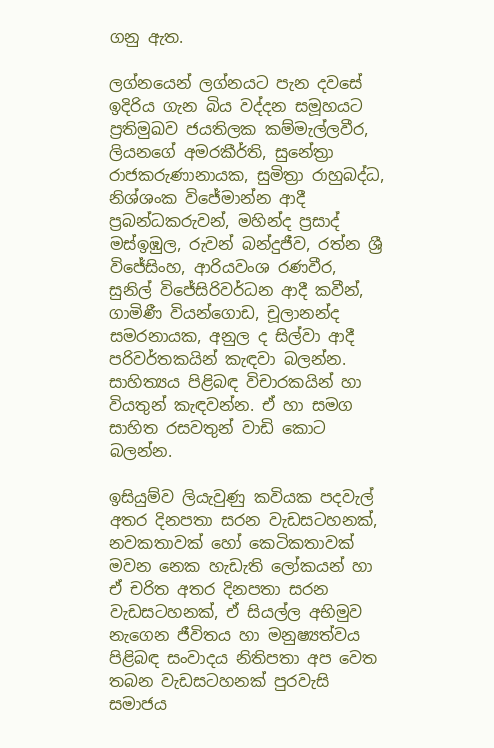ගනු ඇත.

ලග්නයෙන් ලග්නයට පැන දවසේ ඉදිරිය ගැන බිය වද්දන සමූහයට ප්‍රතිමුඛව ජයතිලක කම්මැල්ලවීර, ලියනගේ අමරකීර්ති, සුනේත්‍රා රාජකරුණානායක, සුමිත්‍රා රාහුබද්ධ, නිශ්ශංක විජේමාන්න ආදී ප්‍රබන්ධකරුවන්, මහින්ද ප්‍රසාද් මස්ඉඹුල, රුවන් බන්දුජීව, රත්න ශ්‍රී විජේසිංහ, ආරියවංශ රණවීර, සුනිල් විජේසිරිවර්ධන ආදී කවීන්, ගාමිණී වියන්ගොඩ, චූලානන්ද සමරනායක, අනුල ද සිල්වා ආදී පරිවර්තකයින් කැඳවා බලන්න. සාහිත්‍යය පිළිබඳ විචාරකයින් හා වියතුන් කැඳවන්න. ඒ හා සමග සාහිත රසවතුන් වාඩි කොට බලන්න.

ඉසියුම්ව ලියැවුණු කවියක පදවැල් අතර දිනපතා සරන වැඩසටහනක්, නවකතාවක් හෝ කෙටිකතාවක් මවන නෙක හැඩැති ලෝකයන් හා ඒ චරිත අතර දිනපතා සරන වැඩසටහනක්, ඒ සියල්ල අභිමුව නැගෙන ජීවිතය හා මනුෂ්‍යත්වය පිළිබඳ සංවාදය නිතිපතා අප වෙත තබන වැඩසටහනක් පුරවැසි සමාජය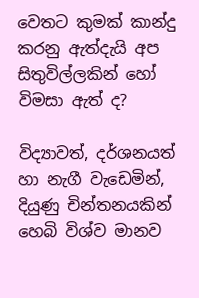වෙතට කුමක් කාන්දු කරනු ඇත්දැයි අප සිතුවිල්ලකින් හෝ විමසා ඇත් ද?

විද්‍යාවත්, දර්ශනයත් හා නැගී වැඩෙමින්, දියුණු චින්තනයකින් හෙබි විශ්ව මානව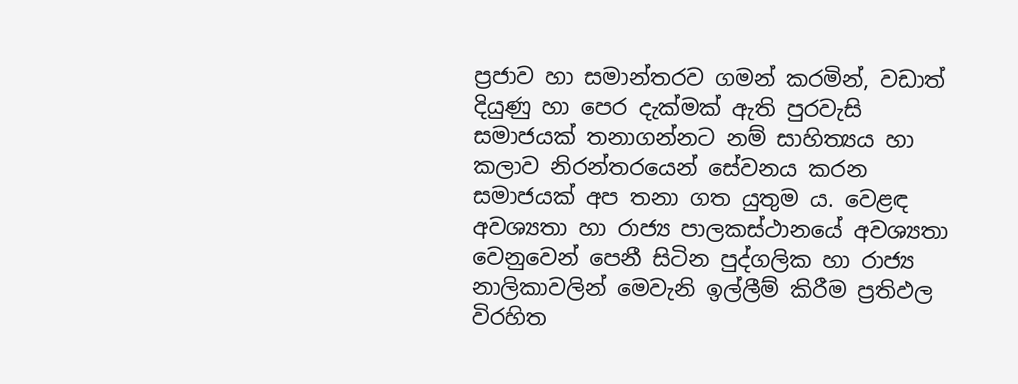ප්‍රජාව හා සමාන්තරව ගමන් කරමින්, වඩාත් දියුණු හා පෙර දැක්මක් ඇති පුරවැසි සමාජයක් තනාගන්නට නම් සාහිත්‍යය හා කලාව නිරන්තරයෙන් සේවනය කරන සමාජයක් අප තනා ගත යුතුම ය. වෙළඳ අවශ්‍යතා හා රාජ්‍ය පාලකස්ථානයේ අවශ්‍යතා වෙනුවෙන් පෙනී සිටින පුද්ගලික හා රාජ්‍ය නාලිකාවලින් මෙවැනි ඉල්ලීම් කිරීම ප්‍රතිඵල විරහිත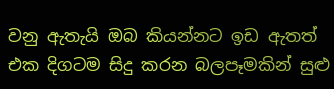වනු ඇතැයි ඔබ කියන්නට ඉඩ ඇතත් එක දිගටම සිදු කරන බලපෑමකින් සුළු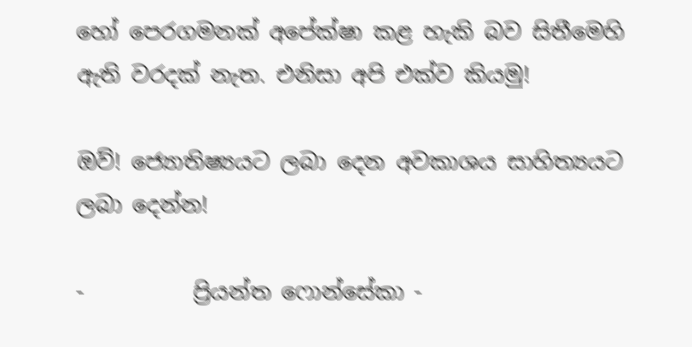හෝ පෙරගමනක් අපේක්ෂා කළ හැකි බව සිතීමෙහි ඇති වරදක් නැත. එනිසා අපි එක්ව කියමු!

ඔව්! ජ්‍යොතිෂ්‍යයට ලබා දෙන අවකාශය සාහිත්‍යයට ලබා දෙන්න!

-          ප්‍රියන්ත ෆොන්සේකා -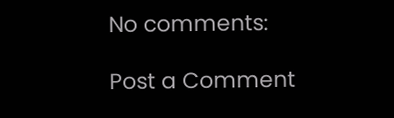No comments:

Post a Comment